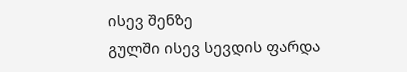ისევ შენზე
გულში ისევ სევდის ფარდა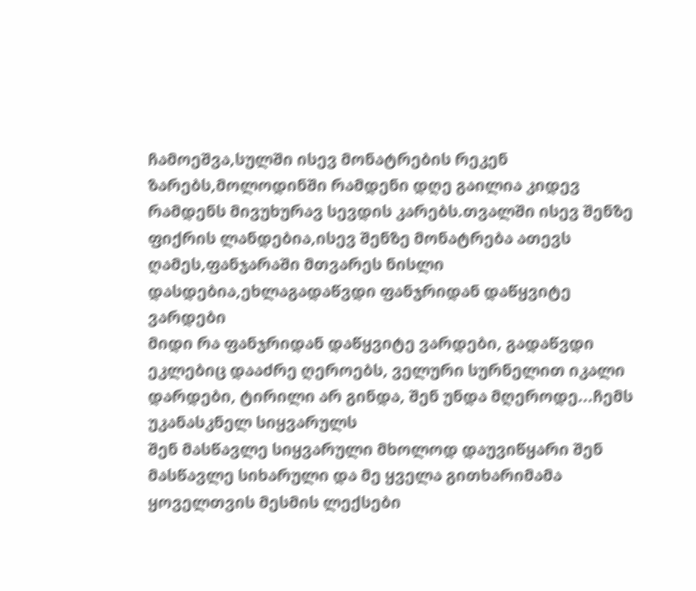ჩამოეშვა,სულში ისევ მონატრების რეკენ ზარებს,მოლოდინში რამდენი დღე გაილია კიდევ რამდენს მივუხურავ სევდის კარებს.თვალში ისევ შენზე ფიქრის ლანდებია,ისევ შენზე მონატრება ათევს ღამეს,ფანჯარაში მთვარეს ნისლი დასდებია,ეხლაგადაწვდი ფანჯრიდან დაწყვიტე ვარდები
მიდი რა ფანჯრიდან დაწყვიტე ვარდები, გადაწვდი ეკლებიც დააძრე ღეროებს, ველური სურნელით იკალი დარდები, ტირილი არ გინდა, შენ უნდა მღეროდე...ჩემს უკანასკნელ სიყვარულს
შენ მასწავლე სიყვარული მხოლოდ დაუვიწყარი შენ მასწავლე სიხარული და მე ყველა გითხარიმამა
ყოველთვის მესმის ლექსები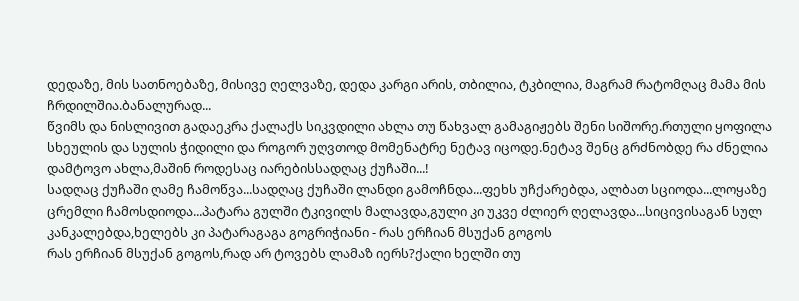დედაზე, მის სათნოებაზე, მისივე ღელვაზე, დედა კარგი არის, თბილია, ტკბილია, მაგრამ რატომღაც მამა მის ჩრდილშია.ბანალურად...
წვიმს და ნისლივით გადაეკრა ქალაქს სიკვდილი ახლა თუ წახვალ გამაგიჟებს შენი სიშორე.რთული ყოფილა სხეულის და სულის ჭიდილი და როგორ უღვთოდ მომენატრე ნეტავ იცოდე.ნეტავ შენც გრძნობდე რა ძნელია დამტოვო ახლა,მაშინ როდესაც იარებისსადღაც ქუჩაში...!
სადღაც ქუჩაში ღამე ჩამოწვა...სადღაც ქუჩაში ლანდი გამოჩნდა...ფეხს უჩქარებდა, ალბათ სციოდა...ლოყაზე ცრემლი ჩამოსდიოდა...პატარა გულში ტკივილს მალავდა,გული კი უკვე ძლიერ ღელავდა...სიცივისაგან სულ კანკალებდა,ხელებს კი პატარაგაგა გოგრიჭიანი - რას ერჩიან მსუქან გოგოს
რას ერჩიან მსუქან გოგოს,რად არ ტოვებს ლამაზ იერს?ქალი ხელში თუ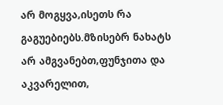არ მოგყვა,ისეთს რა გაგუებიებს.მზისებრ ნახატს არ ამგვანებთ,ფუნჯითა და აკვარელით,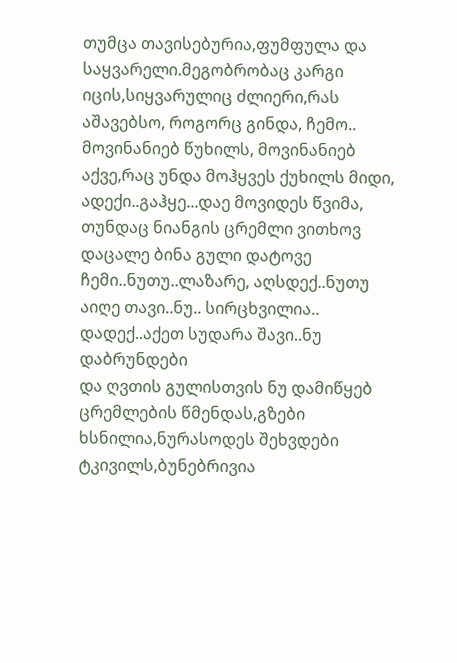თუმცა თავისებურია,ფუმფულა და საყვარელი.მეგობრობაც კარგი იცის,სიყვარულიც ძლიერი,რას აშავებსო, როგორც გინდა, ჩემო..
მოვინანიებ წუხილს, მოვინანიებ აქვე,რაც უნდა მოჰყვეს ქუხილს მიდი, ადექი..გაჰყე...დაე მოვიდეს წვიმა, თუნდაც ნიანგის ცრემლი ვითხოვ დაცალე ბინა გული დატოვე ჩემი..ნუთუ..ლაზარე, აღსდექ..ნუთუ აიღე თავი..ნუ.. სირცხვილია.. დადექ..აქეთ სუდარა შავი..ნუ დაბრუნდები
და ღვთის გულისთვის ნუ დამიწყებ ცრემლების წმენდას,გზები ხსნილია,ნურასოდეს შეხვდები ტკივილს,ბუნებრივია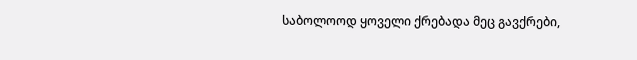საბოლოოდ ყოველი ქრებადა მეც გავქრები,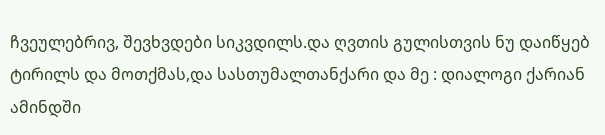ჩვეულებრივ, შევხვდები სიკვდილს.და ღვთის გულისთვის ნუ დაიწყებ ტირილს და მოთქმას,და სასთუმალთანქარი და მე : დიალოგი ქარიან ამინდში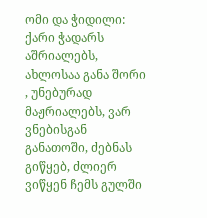ომი და ჭიდილი: ქარი ჭადარს აშრიალებს, ახლოსაა განა შორი , უნებურად მაჟრიალებს, ვარ ვნებისგან განათოში, ძებნას გიწყებ, ძლიერ ვიწყენ ჩემს გულში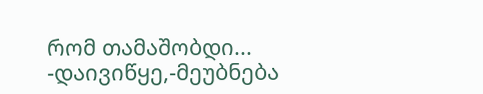რომ თამაშობდი... -დაივიწყე,-მეუბნება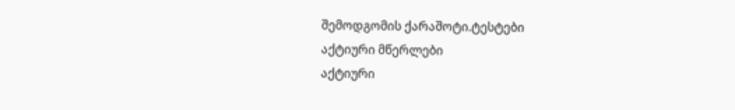შემოდგომის ქარაშოტი.ტესტები
აქტიური მწერლები
აქტიური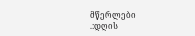მწერლები
.:დღის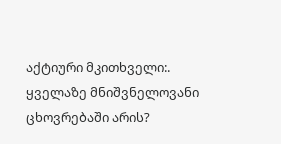აქტიური მკითხველი:.
ყველაზე მნიშვნელოვანი ცხოვრებაში არის?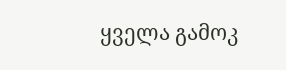ყველა გამოკ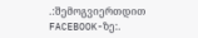.:შემოგვიერთდით FACEBOOK-ზე:.